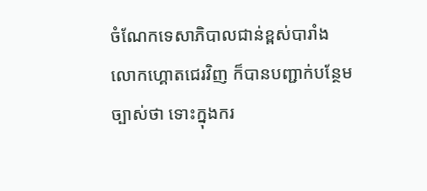ចំណែកទេសាភិបាលជាន់ខ្ពស់បារាំង លោកហ្គោតជេរវិញ ក៏បានបញ្ជាក់បន្ថែមច្បាស់ថា ទោះក្នុងករ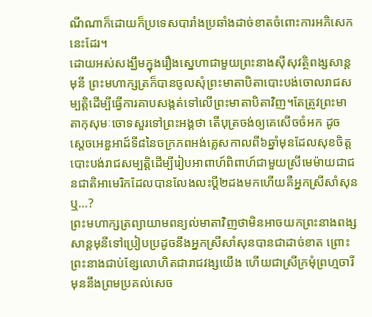ណីណាក៏ដោយក៏ប្រទេសបារាំងប្រឆាំងដាច់ខាតចំពោះការអភិសេកនេះដែរ។
ដោយអស់សង្ឃឹមក្នុងរឿងស្នេហាជាមួយព្រះនាងស៊ីសុវត្ថិពង្សសាន្តមុនី ព្រះមហាក្សត្រក៏បានចូលសុំព្រះមាតាបិតាបោះបង់ចោលរាជសម្បត្តិដើម្បីធ្វើការគាបសង្កត់ទៅលើព្រះមាតាបិតាវិញ។តែត្រូវព្រះមាតាកុសុមៈចោទសួរទៅព្រះអង្គថា តើបុត្រចង់ឲ្យគេសើចចំអក ដូច ស្តេចអេឌួអាដ៍ទី៨នៃចក្រភពអង់គ្លេសកាលពី៦ឆ្នាំមុនដែលសុខចិត្តបោះបង់រាជសម្បត្តិដើម្បីរៀបអាពាហ៍ពិពាហ៍ជាមួយស្រីមេម៉ាយជាជនជាតិអាមេរិកដែលបានលែងលះប្តី២ដងមកហើយគឺអ្នកស្រីសាំសុនឬ…?
ព្រះមហាក្សត្រព្យាយាមពន្យល់មាតាវិញថាមិនអាចយកព្រះនាងពង្សសាន្តមុនីទៅប្រៀបប្រដូចនឹងអ្នកស្រីសាំសុនបានជាដាច់ខាត ព្រោះព្រះនាងជាប់ខ្សែលោហិតជារាជវង្សយើង ហើយជាស្រីក្រមុំព្រហ្មចារី មុននឹងព្រមប្រគល់សេច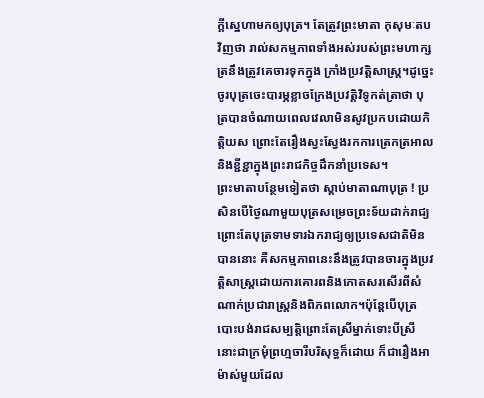ក្តីស្នេហាមកឲ្យបុត្រ។ តែត្រូវព្រះមាតា កុសុមៈតបវិញថា រាល់សកម្មភាពទាំងអស់របស់ព្រះមហាក្សត្រនឹងត្រូវគេចារទុកក្នុង ក្រាំងប្រវត្តិសាស្ត្រ។ដូច្នេះចូរបុត្រចេះបារម្ភខ្លាចក្រែងប្រវត្តិវិទូកត់ត្រាថា បុត្របានចំណាយពេលវេលាមិនសូវប្រកបដោយកិត្តិយស ព្រោះតែរឿងស្វះស្វែងរកការត្រេកត្រអាលនិងខ្ជីខ្ជាក្នុងព្រះរាជកិច្ចដឹកនាំប្រទេស។
ព្រះមាតាបន្ថែមទៀតថា ស្តាប់មាតាណាបុត្រ ! ប្រសិនបើថ្ងៃណាមួយបុត្រសម្រេចព្រះទ័យដាក់រាជ្យព្រោះតែបុត្រទាមទារឯករាជ្យឲ្យប្រទេសជាតិមិនបាននោះ គឺសកម្មភាពនេះនឹងត្រូវបានចារក្នុងប្រវត្តិសាស្ត្រដោយការគោរពនិងកោតសរសើរពីសំណាក់ប្រជារាស្ត្រនិងពិភពលោក។ប៉ុន្តែបើបុត្របោះបង់រាជសម្បត្តិព្រោះតែស្រីម្នាក់ទោះបីស្រីនោះជាក្រមុំព្រហ្មចារីបរិសុទ្ធក៏ដោយ ក៏ជារឿងអាម៉ាស់មួយដែល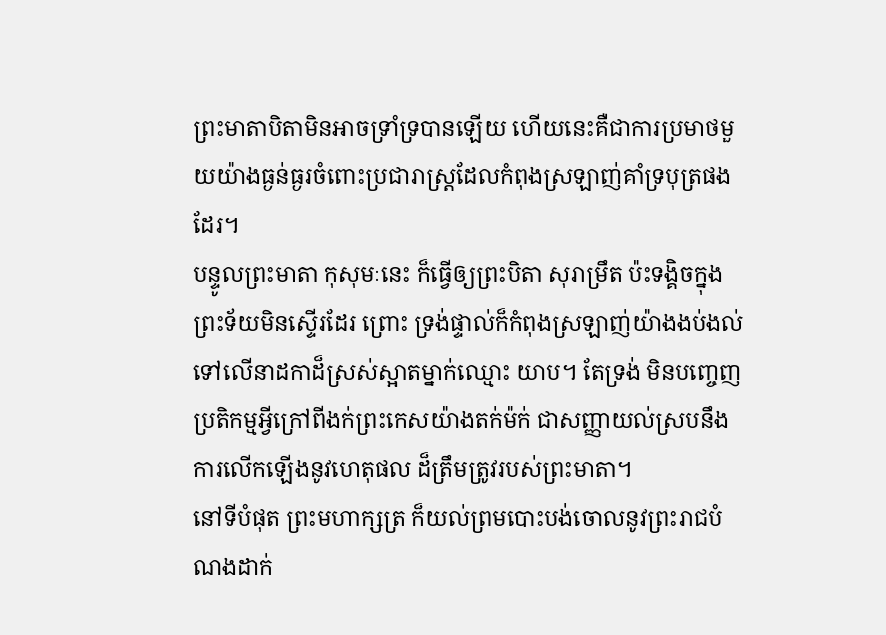ព្រះមាតាបិតាមិនអាចទ្រាំទ្របានឡើយ ហើយនេះគឺជាការប្រមាថមួយយ៉ាងធ្ងន់ធ្ងរចំពោះប្រជារាស្ត្រដែលកំពុងស្រឡាញ់គាំទ្របុត្រផងដែរ។
បន្ទូលព្រះមាតា កុសុមៈនេះ ក៏ធ្វើឲ្យព្រះបិតា សុរាម្រឹត ប៉ះទង្គិចក្នុងព្រះទ័យមិនស្ទើរដែរ ព្រោះ ទ្រង់ផ្ទាល់ក៏កំពុងស្រឡាញ់យ៉ាងងប់ងល់ទៅលើនាដកាដ៏ស្រស់ស្អាតម្នាក់ឈ្មោះ យាប។ តែទ្រង់ មិនបញ្ចេញប្រតិកម្មអ្វីក្រៅពីងក់ព្រះកេសយ៉ាងតក់ម៉ក់ ជាសញ្ញាយល់ស្របនឹងការលើកឡើងនូវហេតុផល ដ៏ត្រឹមត្រូវរបស់ព្រះមាតា។
នៅទីបំផុត ព្រះមហាក្សត្រ ក៏យល់ព្រមបោះបង់ចោលនូវព្រះរាជបំណងដាក់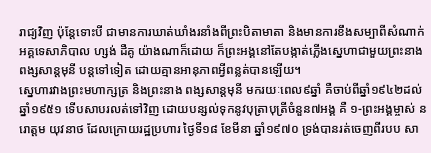រាជ្យវិញ ប៉ុន្តែទោះបី ជាមានការឃាត់ឃាំងរនាំងពីព្រះបិតាមាតា និងមានការខឹងសម្បាពីសំណាក់អគ្គទេសាភិបាល ហ្សង់ ដឺគូ យ៉ាងណាក៏ដោយ ក៏ព្រះអង្គនៅតែបង្កាត់ភ្លើងស្នេហាជាមួយព្រះនាងពង្សសាន្តមុនី បន្តទៅទៀត ដោយគ្មានអានុភាពអ្វីពន្លត់បានឡើយ។
ស្នេហារវាងព្រះមហាក្សត្រ និងព្រះនាង ពង្សសាន្តមុនី មករយៈពេល៩ឆ្នាំ គឺចាប់ពីឆ្នាំ១៩៤២ដល់ ឆ្នាំ១៩៥១ ទើបសាបរលត់ទៅវិញ ដោយបន្សល់ទុកនូវបុត្រាបុត្រីចំនួន៧អង្គ គឺ ១-ព្រះអង្គម្ចាស់ នរោត្តម យុវនាថ ដែលក្រោយរដ្ឋប្រហារ ថ្ងៃទី១៨ ខែមីនា ឆ្នាំ១៩៧០ ទ្រង់បានរត់ចេញពីរបប សា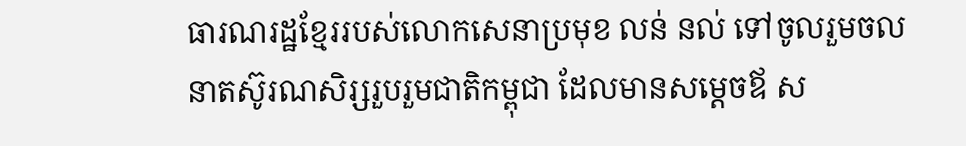ធារណរដ្ឋខ្មែររបស់លោកសេនាប្រមុខ លន់ នល់ ទៅចូលរួមចលនាតស៊ូរណសិរ្សរួបរួមជាតិកម្ពុជា ដែលមានសម្តេចឪ ស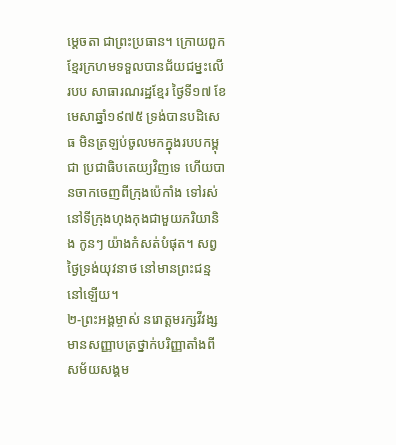ម្តេចតា ជាព្រះប្រធាន។ ក្រោយពួកខ្មែរក្រហមទទួលបានជ័យជម្នះលើរបប សាធារណរដ្ឋខ្មែរ ថ្ងៃទី១៧ ខែមេសាឆ្នាំ១៩៧៥ ទ្រង់បានបដិសេធ មិនត្រឡប់ចូលមកក្នុងរបបកម្ពុជា ប្រជាធិបតេយ្យវិញទេ ហើយបានចាកចេញពីក្រុងប៉េកាំង ទៅរស់នៅទីក្រុងហុងកុងជាមួយភរិយានិង កូនៗ យ៉ាងកំសត់បំផុត។ សព្វថ្ងៃទ្រង់យុវនាថ នៅមានព្រះជន្មនៅឡើយ។
២-ព្រះអង្គម្ចាស់ នរោត្តមរក្សវីវង្ស មានសញ្ញាបត្រថ្នាក់បរិញ្ញាតាំងពីសម័យសង្គម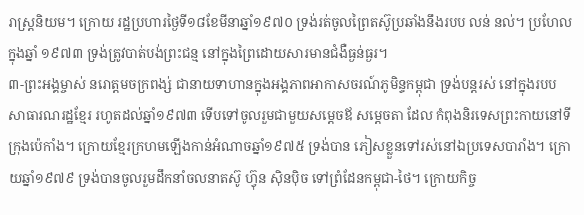រាស្ត្រនិយម។ ក្រោយ រដ្ឋប្រហារថ្ងៃទី១៨ខែមីនាឆ្នាំ១៩៧០ ទ្រង់រត់ចូលព្រៃតស៊ូប្រឆាំងនឹងរបប លន់ នល់។ ប្រហែលក្នុងឆ្នាំ ១៩៧៣ ទ្រង់ត្រូវបាត់បង់ព្រះជន្ម នៅក្នុងព្រៃដោយសារមានជំងឺធ្ងន់ធ្ងរ។
៣-ព្រះអង្គម្ចាស់ នរោត្តមចក្រពង្ស់ ជានាយទាហានក្នុងអង្គភាពអាកាសចរណ៍ភូមិន្ទកម្ពុជា ទ្រង់បន្តរស់ នៅក្នុងរបបសាធារណរដ្ឋខ្មែរ រហូតដល់ឆ្នាំ១៩៧៣ ទើបទៅចូលរួមជាមួយសម្តេចឪ សម្តេចតា ដែល កំពុងនិរទេសព្រះកាយនៅទីក្រុងប៉េកាំង។ ក្រោយខ្មែរក្រហមឡើងកាន់អំណាចឆ្នាំ១៩៧៥ ទ្រង់បាន ភៀសខ្លួនទៅរស់នៅឯប្រទេសបារាំង។ ក្រោយឆ្នាំ១៩៧៩ ទ្រង់បានចូលរួមដឹកនាំចលនាតស៊ូ ហ្វ៊ុន ស៊ិនប៉ិច ទៅព្រំដែនកម្ពុជា-ថៃ។ ក្រោយកិច្ច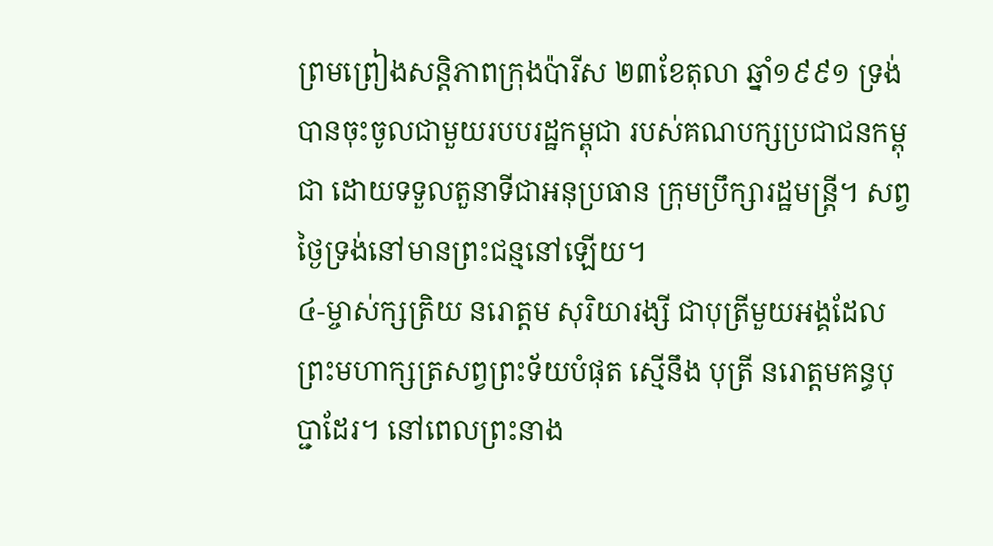ព្រមព្រៀងសន្តិភាពក្រុងប៉ារីស ២៣ខែតុលា ឆ្នាំ១៩៩១ ទ្រង់ បានចុះចូលជាមួយរបបរដ្ឋកម្ពុជា របស់គណបក្សប្រជាជនកម្ពុជា ដោយទទួលតួនាទីជាអនុប្រធាន ក្រុមប្រឹក្សារដ្ឋមន្ត្រី។ សព្វថ្ងៃទ្រង់នៅមានព្រះជន្មនៅឡើយ។
៤-ម្ចាស់ក្សត្រិយ នរោត្តម សុរិយារង្សី ជាបុត្រីមួយអង្គដែលព្រះមហាក្សត្រសព្វព្រះទ័យបំផុត ស្មើនឹង បុត្រី នរោត្តមគន្ធបុប្ជាដែរ។ នៅពេលព្រះនាង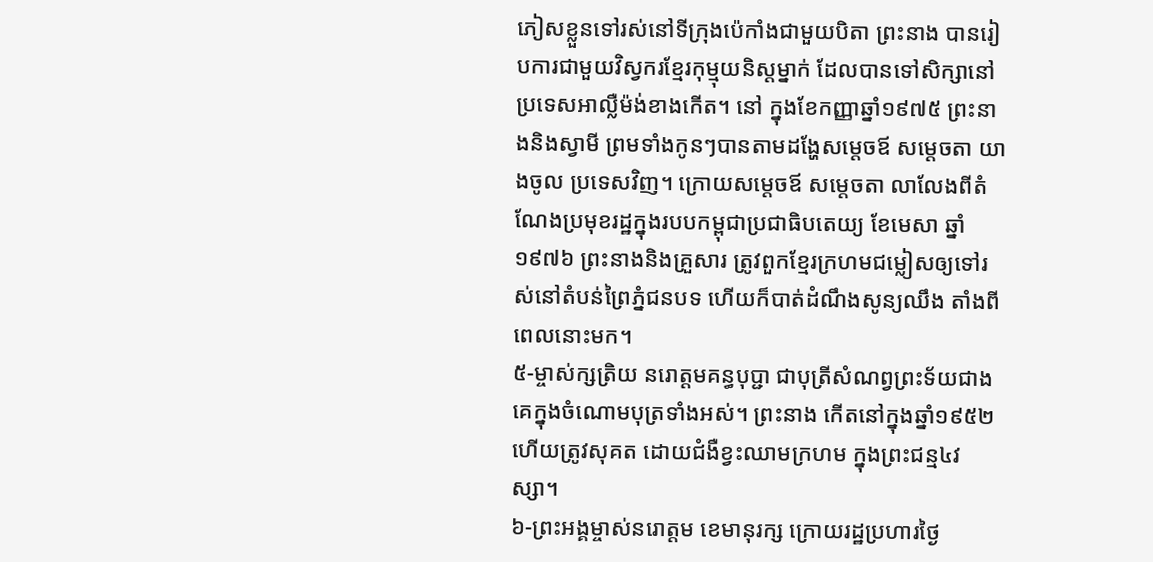ភៀសខ្លួនទៅរស់នៅទីក្រុងប៉េកាំងជាមួយបិតា ព្រះនាង បានរៀបការជាមួយវិស្វករខ្មែរកុម្មុយនិស្តម្នាក់ ដែលបានទៅសិក្សានៅប្រទេសអាល្លឺម៉ង់ខាងកើត។ នៅ ក្នុងខែកញ្ញាឆ្នាំ១៩៧៥ ព្រះនាងនិងស្វាមី ព្រមទាំងកូនៗបានតាមដង្ហែសម្តេចឪ សម្តេចតា យាងចូល ប្រទេសវិញ។ ក្រោយសម្តេចឪ សម្តេចតា លាលែងពីតំណែងប្រមុខរដ្ឋក្នុងរបបកម្ពុជាប្រជាធិបតេយ្យ ខែមេសា ឆ្នាំ១៩៧៦ ព្រះនាងនិងគ្រួសារ ត្រូវពួកខ្មែរក្រហមជម្លៀសឲ្យទៅរស់នៅតំបន់ព្រៃភ្នំជនបទ ហើយក៏បាត់ដំណឹងសូន្យឈឹង តាំងពីពេលនោះមក។
៥-ម្ចាស់ក្សត្រិយ នរោត្តមគន្ធបុប្ជា ជាបុត្រីសំណព្វព្រះទ័យជាងគេក្នុងចំណោមបុត្រទាំងអស់។ ព្រះនាង កើតនៅក្នុងឆ្នាំ១៩៥២ ហើយត្រូវសុគត ដោយជំងឺខ្វះឈាមក្រហម ក្នុងព្រះជន្ម៤វស្សា។
៦-ព្រះអង្គម្ចាស់នរោត្តម ខេមានុរក្ស ក្រោយរដ្ឋប្រហារថ្ងៃ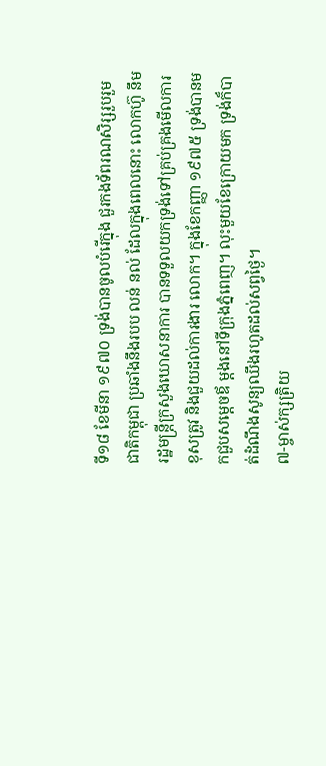ទី១៨ ខែមីនា ១៩៧០ ទ្រង់បានចូលបំរើក្នុង ជួរកងទ័ពរណសិរ្សរួបរួមជាតិកម្ពុជា ប្រឆាំងនឹងរបប លន់ នល់ ដែលក្នុងពេលនោះ លោកហ៊ូ នឹម រដ្ឋមន្ត្រីក្រសួងឃោសនាការ បានទទួលយកទ្រង់ទៅគ្រប់គ្រងមើលការខុសត្រូវ និងជួយដល់ការងារ លោក។ ក្នុងខែកញ្ញា ១៩៧៥ ទ្រង់បានមកជួបសម្តេចឪ ម្តងនៅទីក្រុងភ្នំពេញ។ លុះមួយខែក្រោយមក ទ្រង់ក៏បាត់ដំណឹងសូន្យឈឹងរហូតដល់សព្វថ្ងៃ។
៧-ម្ចាស់ក្សត្រិយ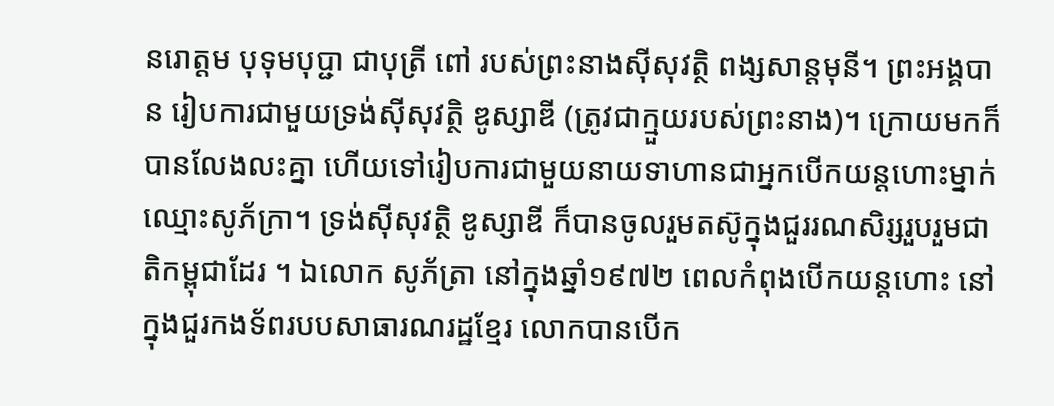នរោត្តម បុទុមបុប្ជា ជាបុត្រី ពៅ របស់ព្រះនាងស៊ីសុវត្ថិ ពង្សសាន្តមុនី។ ព្រះអង្គបាន រៀបការជាមួយទ្រង់ស៊ីសុវត្ថិ ឌូស្សាឌី (ត្រូវជាក្មួយរបស់ព្រះនាង)។ ក្រោយមកក៏បានលែងលះគ្នា ហើយទៅរៀបការជាមួយនាយទាហានជាអ្នកបើកយន្តហោះម្នាក់ឈ្មោះសូភ័ក្រា។ ទ្រង់ស៊ីសុវត្ថិ ឌូស្សាឌី ក៏បានចូលរួមតស៊ូក្នុងជួររណសិរ្សរួបរួមជាតិកម្ពុជាដែរ ។ ឯលោក សូភ័ត្រា នៅក្នុងឆ្នាំ១៩៧២ ពេលកំពុងបើកយន្តហោះ នៅក្នុងជួរកងទ័ពរបបសាធារណរដ្ឋខ្មែរ លោកបានបើក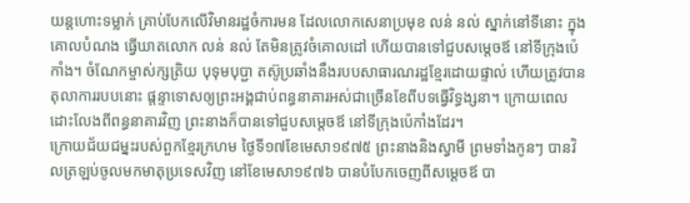យន្តហោះទម្លាក់ គ្រាប់បែកលើវិមានរដ្ឋចំការមន ដែលលោកសេនាប្រមុខ លន់ នល់ ស្នាក់នៅទីនោះ ក្នុងគោលបំណង ធ្វើឃាតលោក លន់ នល់ តែមិនត្រូវចំគោលដៅ ហើយបានទៅជួបសម្តេចឪ នៅទីក្រុងប៉េកាំង។ ចំណែកម្ចាស់ក្សត្រិយ បុទុមបុប្ជា តស៊ូប្រឆាំងនឹងរបបសាធារណរដ្ឋខ្មែរដោយផ្ទាល់ ហើយត្រូវបាន តុលាការរបបនោះ ផ្តន្ទាទោសឲ្យព្រះអង្គជាប់ពន្ធនាគារអស់ជាច្រើនខែពីបទធ្វើវិទ្ធង្សនា។ ក្រោយពេល ដោះលែងពីពន្ធនាគារវិញ ព្រះនាងក៏បានទៅជួបសម្តេចឪ នៅទីក្រុងប៉េកាំងដែរ។
ក្រោយជ័យជម្នះរបស់ពួកខ្មែរក្រហម ថ្ងៃទី១៧ខែមេសា១៩៧៥ ព្រះនាងនិងស្វាមី ព្រមទាំងកូនៗ បានវិលត្រឡប់ចូលមកមាតុប្រទេសវិញ នៅខែមេសា១៩៧៦ បានបំបែកចេញពីសម្តេចឪ បា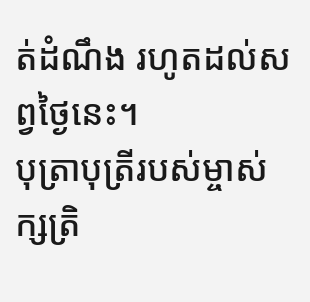ត់ដំណឹង រហូតដល់សព្វថ្ងៃនេះ។
បុត្រាបុត្រីរបស់ម្ចាស់ក្សត្រិ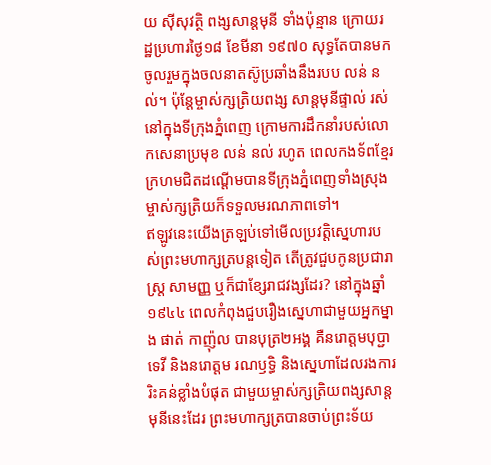យ ស៊ីសុវត្ថិ ពង្សសាន្តមុនី ទាំងប៉ុន្មាន ក្រោយរដ្ឋប្រហារថ្ងៃ១៨ ខែមីនា ១៩៧០ សុទ្ធតែបានមកចូលរួមក្នុងចលនាតស៊ូប្រឆាំងនឹងរបប លន់ នល់។ ប៉ុន្តែម្ចាស់ក្សត្រិយពង្ស សាន្តមុនីផ្ទាល់ រស់នៅក្នុងទីក្រុងភ្នំពេញ ក្រោមការដឹកនាំរបស់លោកសេនាប្រមុខ លន់ នល់ រហូត ពេលកងទ័ពខ្មែរក្រហមជិតដណ្តើមបានទីក្រុងភ្នំពេញទាំងស្រុង ម្ចាស់ក្សត្រិយក៏ទទួលមរណភាពទៅ។
ឥឡូវនេះយើងត្រឡប់ទៅមើលប្រវត្តិស្នេហារបស់ព្រះមហាក្សត្របន្តទៀត តើត្រូវជួបកូនប្រជារាស្ត្រ សាមញ្ញ ឬក៏ជាខ្សែរាជវង្សដែរ? នៅក្នុងឆ្នាំ១៩៤៤ ពេលកំពុងជួបរឿងស្នេហាជាមួយអ្នកម្នាង ផាត់ កាញ៉ុល បានបុត្រ២អង្គ គឺនរោត្តមបុប្ជាទេវី និងនរោត្តម រណឫទិ្ធ និងស្នេហាដែលរងការរិះគន់ខ្លាំងបំផុត ជាមួយម្ចាស់ក្សត្រិយពង្សសាន្តមុនីនេះដែរ ព្រះមហាក្សត្របានចាប់ព្រះទ័យ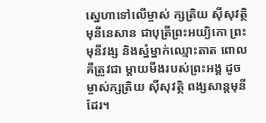ស្នេហាទៅលើម្ចាស់ ក្សត្រិយ ស៊ីសុវត្ថិ មុនីនេសាន ជាបុត្រីព្រះអយ្យិកោ ព្រះមុនីវង្ស និងស្នំម្នាក់ឈ្មោះតាត ពោលគឺត្រូវជា ម្តាយមីងរបស់ព្រះអង្គ ដូចម្ចាស់ក្សត្រិយ ស៊ីសុវត្ថិ ពង្សសាន្តមុនីដែរ។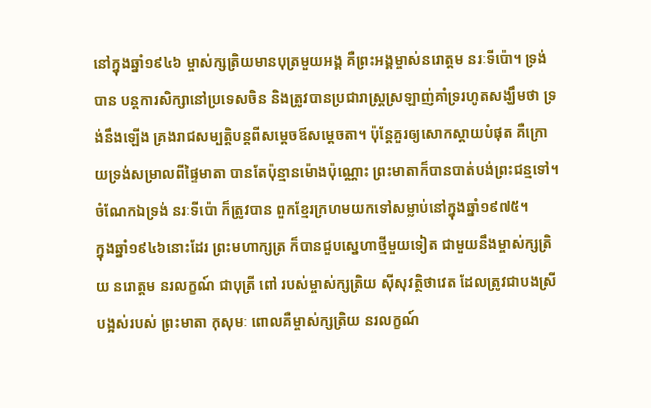នៅក្នុងឆ្នាំ១៩៤៦ ម្ចាស់ក្សត្រិយមានបុត្រមួយអង្គ គឺព្រះអង្គម្ចាស់នរោត្តម នរៈទីប៉ោ។ ទ្រង់បាន បន្តការសិក្សានៅប្រទេសចិន និងត្រូវបានប្រជារាស្ត្រស្រឡាញ់គាំទ្ររហូតសង្ឃឹមថា ទ្រង់នឹងឡើង គ្រងរាជសម្បត្តិបន្តពីសម្តេចឪសម្តេចតា។ ប៉ុន្តែគួរឲ្យសោកស្តាយបំផុត គឺក្រោយទ្រង់សម្រាលពីផ្ទៃមាតា បានតែប៉ុន្មានម៉ោងប៉ុណ្ណោះ ព្រះមាតាក៏បានបាត់បង់ព្រះជន្មទៅ។ ចំណែកឯទ្រង់ នរៈទីប៉ោ ក៏ត្រូវបាន ពួកខ្មែរក្រហមយកទៅសម្លាប់នៅក្នុងឆ្នាំ១៩៧៥។
ក្នុងឆ្នាំ១៩៤៦នោះដែរ ព្រះមហាក្សត្រ ក៏បានជួបស្នេហាថ្មីមួយទៀត ជាមួយនឹងម្ចាស់ក្សត្រិយ នរោត្តម នរលក្ខណ៍ ជាបុត្រី ពៅ របស់ម្ចាស់ក្សត្រិយ ស៊ីសុវត្ថិថាវេត ដែលត្រូវជាបងស្រីបង្អស់របស់ ព្រះមាតា កុសុមៈ ពោលគឺម្ចាស់ក្សត្រិយ នរលក្ខណ៍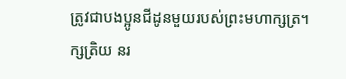ត្រូវជាបងប្អូនជីដូនមួយរបស់ព្រះមហាក្សត្រ។
ក្សត្រិយ នរ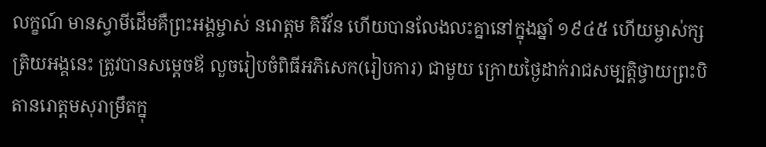លក្ខណ៍ មានស្វាមីដើមគឺព្រះអង្គម្ចាស់ នរោត្តម គិរីវ័ន ហើយបានលែងលះគ្នានៅក្នុងឆ្នាំ ១៩៤៥ ហើយម្ចាស់ក្សត្រិយអង្គនេះ ត្រូវបានសម្តេចឪ លួចរៀបចំពិធីអភិសេក(រៀបការ) ជាមួយ ក្រោយថ្ងៃដាក់រាជសម្បត្តិថ្វាយព្រះបិតានរោត្តមសុរាម្រឹតក្នុ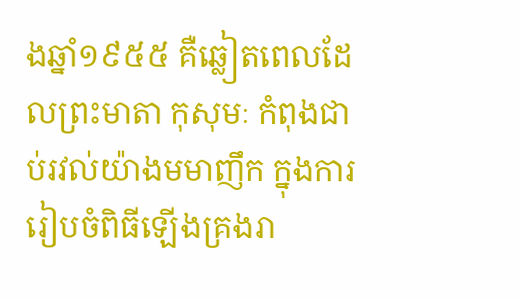ងឆ្នាំ១៩៥៥ គឺឆ្លៀតពេលដែលព្រះមាតា កុសុមៈ កំពុងជាប់រវល់យ៉ាងមមាញឹក ក្នុងការរៀបចំពិធីឡើងគ្រងរា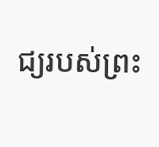ជ្យរបស់ព្រះ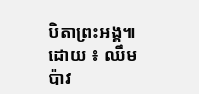បិតាព្រះអង្គ៕
ដោយ ៖ ឈឹម ប៉ាវ